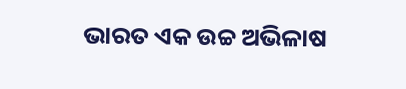ଭାରତ ଏକ ଉଚ୍ଚ ଅଭିଳାଷ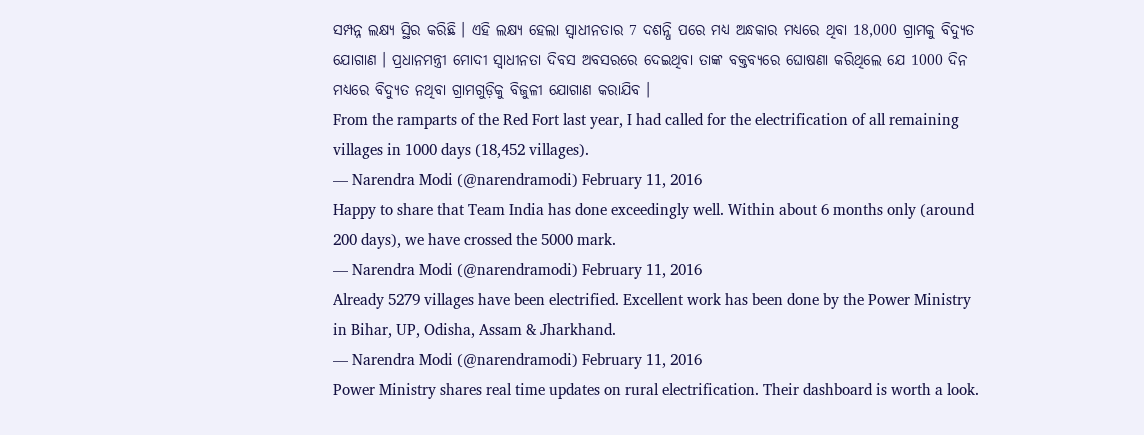ସମ୍ପନ୍ନ ଲକ୍ଷ୍ୟ ସ୍ଥିର କରିଛି । ଏହି ଲକ୍ଷ୍ୟ ହେଲା ସ୍ୱାଧୀନତାର 7 ଦଶନ୍ଧି ପରେ ମଧ୍ୟ ଅନ୍ଧକାର ମଧ୍ୟରେ ଥିବା 18,000 ଗ୍ରାମକୁ ବିଦ୍ୟୁତ ଯୋଗାଣ । ପ୍ରଧାନମନ୍ତ୍ରୀ ମୋଦୀ ସ୍ୱାଧୀନତା ଦିବସ ଅବସରରେ ଦେଇଥିବା ତାଙ୍କ ବକ୍ତବ୍ୟରେ ଘୋଷଣା କରିଥିଲେ ଯେ 1000 ଦିନ ମଧ୍ୟରେ ବିଦ୍ୟୁତ ନଥିବା ଗ୍ରାମଗୁଡ଼ିକୁ ବିଜୁଳୀ ଯୋଗାଣ କରାଯିବ ।
From the ramparts of the Red Fort last year, I had called for the electrification of all remaining villages in 1000 days (18,452 villages).
— Narendra Modi (@narendramodi) February 11, 2016
Happy to share that Team India has done exceedingly well. Within about 6 months only (around 200 days), we have crossed the 5000 mark.
— Narendra Modi (@narendramodi) February 11, 2016
Already 5279 villages have been electrified. Excellent work has been done by the Power Ministry in Bihar, UP, Odisha, Assam & Jharkhand.
— Narendra Modi (@narendramodi) February 11, 2016
Power Ministry shares real time updates on rural electrification. Their dashboard is worth a look.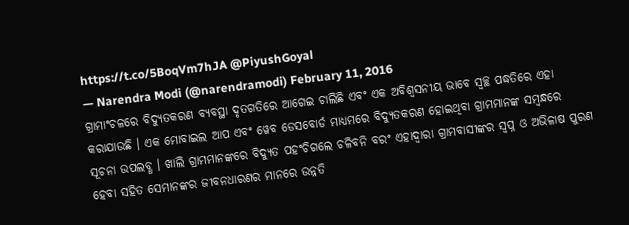https://t.co/5BoqVm7hJA @PiyushGoyal
— Narendra Modi (@narendramodi) February 11, 2016
ଗ୍ରାମାଂଚଳରେ ବିଦ୍ୟୁତକରଣ ବ୍ୟବସ୍ଥା ଦୃତଗତିରେ ଆଗେଇ ଚାଲିଛି ଏବଂ ଏକ ଅବିଶ୍ୱସନୀୟ ଭାବେ ସ୍ୱଚ୍ଛ ପଦ୍ଧତିରେ ଏହା କରାଯାଉଛି । ଏକ ମୋବାଇଲ ଆପ ଏବଂ ୱେବ ଡେସବୋର୍ଡ ମାଧ୍ୟମରେ ବିଦ୍ୟୁତକରଣ ହୋଇଥିବା ଗ୍ରାମମାନଙ୍କ ସମ୍ବନ୍ଧରେ ସୂଚନା ଉପଲବ୍ଧ । ଖାଲି ଗ୍ରାମମାନଙ୍କରେ ବିଦ୍ୟୁତ ପହଂଚିଗଲେ ଚଳିବନି ବରଂ ଏହାଦ୍ୱାରା ଗ୍ରାମବାସୀଙ୍କର ସ୍ୱପ୍ନ ଓ ଅଭିଳାଷ ପୁରଣ ହେବା ସହିତ ସେମାନଙ୍କର ଜୀବନଧାରଣର ମାନରେ ଉନ୍ନତି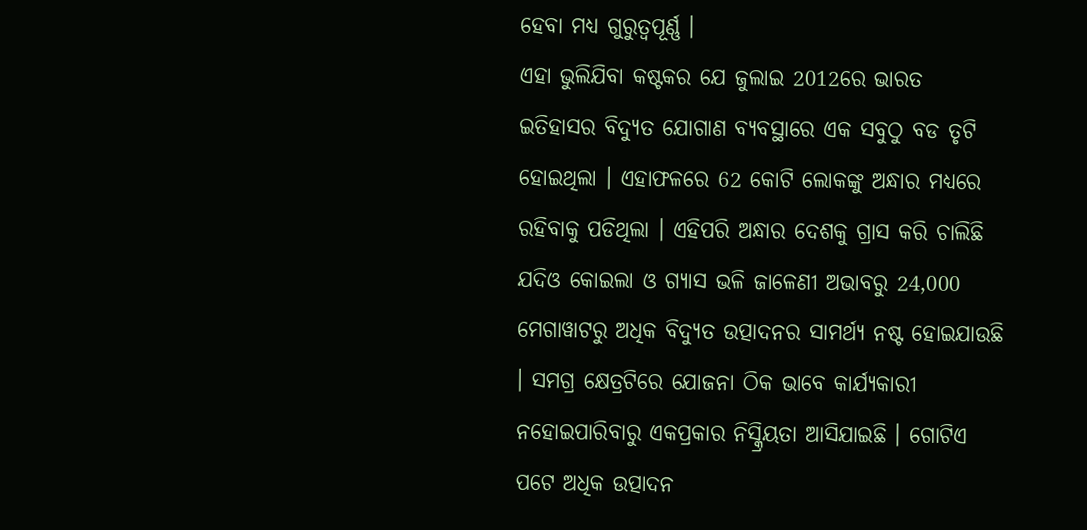ହେବା ମଧ୍ୟ ଗୁରୁତ୍ୱପୂର୍ଣ୍ଣ ।
ଏହା ଭୁଲିଯିବା କଷ୍ଟକର ଯେ ଜୁଲାଇ 2012ରେ ଭାରତ ଇତିହାସର ବିଦ୍ୟୁତ ଯୋଗାଣ ବ୍ୟବସ୍ଥାରେ ଏକ ସବୁଠୁ ବଡ ତୃଟି ହୋଇଥିଲା । ଏହାଫଳରେ 62 କୋଟି ଲୋକଙ୍କୁ ଅନ୍ଧାର ମଧ୍ୟରେ ରହିବାକୁ ପଡିଥିଲା । ଏହିପରି ଅନ୍ଧାର ଦେଶକୁ ଗ୍ରାସ କରି ଚାଲିଛି ଯଦିଓ କୋଇଲା ଓ ଗ୍ୟାସ ଭଳି ଜାଳେଣୀ ଅଭାବରୁ 24,000 ମେଗାୱାଟରୁ ଅଧିକ ବିଦ୍ୟୁତ ଉତ୍ପାଦନର ସାମର୍ଥ୍ୟ ନଷ୍ଟ ହୋଇଯାଉଛି । ସମଗ୍ର କ୍ଷେତ୍ରଟିରେ ଯୋଜନା ଠିକ ଭାବେ କାର୍ଯ୍ୟକାରୀ ନହୋଇପାରିବାରୁ ଏକପ୍ରକାର ନିସ୍କ୍ରିୟତା ଆସିଯାଇଛି । ଗୋଟିଏ ପଟେ ଅଧିକ ଉତ୍ପାଦନ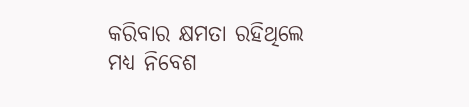କରିବାର କ୍ଷମତା ରହିଥିଲେ ମଧ୍ୟ ନିବେଶ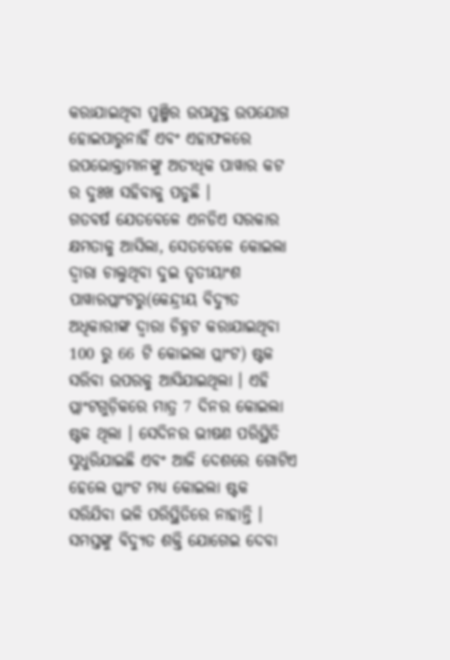କରାଯାଇଥିବା ପୁଞ୍ଜିର ଉପଯୁକ୍ତ ଉପଯୋଗ ହୋଇପାରୁନାହିଁ ଏବଂ ଏହାଫଳରେ ଉପଭୋକ୍ତାମାନଙ୍କୁ ଅତ୍ୟଧିକ ପାୱାର କଟ ର ଦୁଃଖ ସହିବାକୁ ପଡୁଛି ।
ଗତବର୍ଷ ଯେତବେଳେ ଏନଡିଏ ସରକାର କ୍ଷମତାକୁ ଆସିଲା, ସେତବେଳେ କୋଇଲା ଦ୍ୱାରା ଚାଲୁଥିବା ଦୁଇ ତୃତୀୟାଂଶ ପାୱାରପ୍ଲାଂଟରୁ(କେନ୍ଦ୍ରୀୟ ବିଦ୍ୟୁତ ଅଧିକାରୀଙ୍କ ଦ୍ୱାରା ଚିହ୍ନଟ କରାଯାଇଥିବା 100 ରୁ 66 ଟି କୋଇଲା ପ୍ଲାଂଟ) ଷ୍ଟକ ସରିବା ଉପରକୁ ଆସିଯାଇଥିଲା । ଏହି ପ୍ଲାଂଟଗୁଡ଼ିକରେ ମାତ୍ର 7 ଦିନର କୋଇଲା ଷ୍ଟକ ଥିଲା । ସେଦିନର ଭୀଷଣ ପରିସ୍ଥିତି ସୁଧୁରିଯାଇଛି ଏବଂ ଆଜି ଦେଶରେ ଗୋଟିଏ ହେଲେ ପ୍ଲାଂଟ ମଧ୍ୟ କୋଇଲା ଷ୍ଟକ ସରିଯିବା ଭଳି ପରିସ୍ଥିତିରେ ନାହାନ୍ତି ।
ସମସ୍ତଙ୍କୁ ବିଦ୍ୟୁତ ଶକ୍ତି ଯୋଗେଇ ଦେବା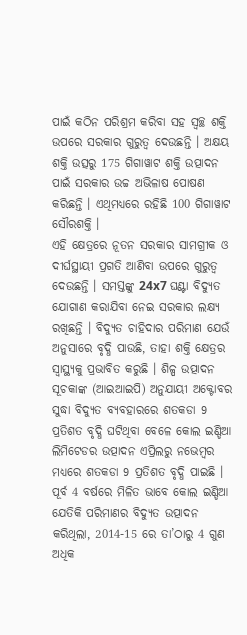ପାଇଁ କଠିନ ପରିଶ୍ରମ କରିବା ସହ ସ୍ୱଚ୍ଛ ଶକ୍ତି ଉପରେ ସରକାର ଗୁରୁତ୍ୱ ଦେଉଛନ୍ତି । ଅକ୍ଷୟ ଶକ୍ତି ଉତ୍ସରୁ 175 ଗିଗାୱାଟ ଶକ୍ତି ଉତ୍ପାଦନ ପାଇଁ ସରକାର ଉଚ୍ଚ ଅଭିଳାଷ ପୋଷଣ କରିଛନ୍ତି । ଏଥିମଧ୍ୟରେ ରହିଛି 100 ଗିଗାୱାଟ ସୌରଶକ୍ତି ।
ଏହି କ୍ଷେତ୍ରରେ ନୂତନ ସରକାର ସାମଗ୍ରୀକ ଓ ଦୀର୍ଘସ୍ଥାୟୀ ପ୍ରଗତି ଆଣିବା ଉପରେ ଗୁରୁତ୍ୱ ଦେଉଛନ୍ତି । ସମସ୍ତଙ୍କୁ 24x7 ଘଣ୍ଟା ବିଦ୍ୟୁତ ଯୋଗାଣ କରାଯିବା ନେଇ ସରକାର ଲକ୍ଷ୍ୟ ରଖିଛନ୍ତି । ବିଦ୍ୟୁତ ଚାହିଦାର ପରିମାଣ ଯେଉଁ ଅନୁସାରେ ବୃଦ୍ଧି ପାଉଛି, ତାହା ଶକ୍ତି କ୍ଷେତ୍ରର ସ୍ୱାସ୍ଥ୍ୟକୁ ପ୍ରଭାବିତ କରୁଛି । ଶିଳ୍ପ ଉତ୍ପାଦନ ସୂଚକାଙ୍କ (ଆଇଆଇପି) ଅନୁଯାୟୀ ଅକ୍ଟୋବର ସୁଦ୍ଧା ବିଦ୍ୟୁତ ବ୍ୟବହାରରେ ଶତକଡା 9 ପ୍ରତିଶତ ବୃଦ୍ଧି ଘଟିଥିବା ବେଳେ କୋଲ ଇଣ୍ଡିଆ ଲିମିଟେଡର ଉତ୍ପାଦନ ଏପ୍ରିଲରୁ ନଭେମ୍ବର ମଧ୍ୟରେ ଶତକଡା 9 ପ୍ରତିଶତ ବୃଦ୍ଧି ପାଇଛି । ପୂର୍ବ 4 ବର୍ଷରେ ମିଳିତ ଭାବେ କୋଲ ଇଣ୍ଡିଆ ଯେତିକି ପରିମାଣର ବିଦ୍ୟୁତ ଉତ୍ପାଦନ କରିଥିଲା, 2014-15 ରେ ତା’ଠାରୁ 4 ଗୁଣ ଅଧିକ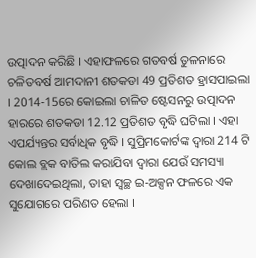ଉତ୍ପାଦନ କରିଛି । ଏହାଫଳରେ ଗତବର୍ଷ ତୁଳନାରେ ଚଳିତବର୍ଷ ଆମଦାନୀ ଶତକଡା 49 ପ୍ରତିଶତ ହ୍ରାସପାଇଲା । 2014-15ରେ କୋଇଲା ଚାଳିତ ଷ୍ଟେସନରୁ ଉତ୍ପାଦନ ହାରରେ ଶତକଡା 12.12 ପ୍ରତିଶତ ବୃଦ୍ଧି ଘଟିଲା । ଏହା ଏପର୍ଯ୍ୟନ୍ତର ସର୍ବାଧିକ ବୃଦ୍ଧି । ସୁପ୍ରିମକୋର୍ଟଙ୍କ ଦ୍ୱାରା 214 ଟି କୋଲ ବ୍ଲକ ବାତିଲ କରାଯିବା ଦ୍ୱାରା ଯେଉଁ ସମସ୍ୟା ଦେଖାଦେଇଥିଲା, ତାହା ସ୍ୱଚ୍ଛ ଇ-ଅକ୍ସନ ଫଳରେ ଏକ ସୁଯୋଗରେ ପରିଣତ ହେଲା ।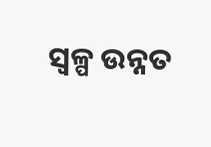ସ୍ୱଳ୍ପ ଉନ୍ନତ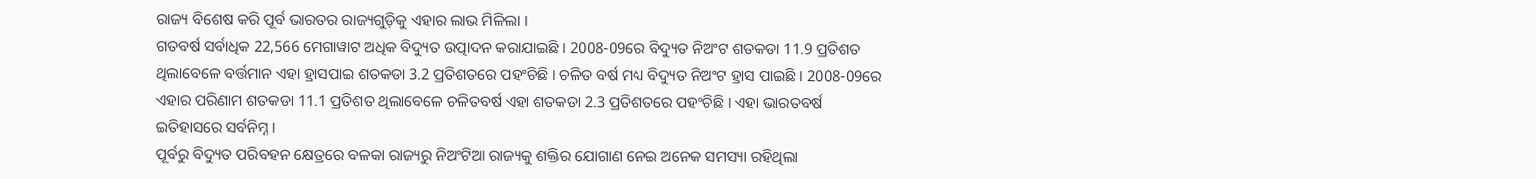ରାଜ୍ୟ ବିଶେଷ କରି ପୂର୍ବ ଭାରତର ରାଜ୍ୟଗୁଡ଼ିକୁ ଏହାର ଲାଭ ମିଳିଲା ।
ଗତବର୍ଷ ସର୍ବାଧିକ 22,566 ମେଗାୱାଟ ଅଧିକ ବିଦ୍ୟୁତ ଉତ୍ପାଦନ କରାଯାଇଛି । 2008-09ରେ ବିଦ୍ୟୁତ ନିଅଂଟ ଶତକଡା 11.9 ପ୍ରତିଶତ ଥିଲାବେଳେ ବର୍ତ୍ତମାନ ଏହା ହ୍ରାସପାଇ ଶତକଡା 3.2 ପ୍ରତିଶତରେ ପହଂଚିଛି । ଚଳିତ ବର୍ଷ ମଧ୍ୟ ବିଦ୍ୟୁତ ନିଅଂଟ ହ୍ରାସ ପାଇଛି । 2008-09ରେ ଏହାର ପରିଣାମ ଶତକଡା 11.1 ପ୍ରତିଶତ ଥିଲାବେଳେ ଚଳିତବର୍ଷ ଏହା ଶତକଡା 2.3 ପ୍ରତିଶତରେ ପହଂଚିଛି । ଏହା ଭାରତବର୍ଷ ଇତିହାସରେ ସର୍ବନିମ୍ନ ।
ପୂର୍ବରୁ ବିଦ୍ୟୁତ ପରିବହନ କ୍ଷେତ୍ରରେ ବଳକା ରାଜ୍ୟରୁ ନିଅଂଟିଆ ରାଜ୍ୟକୁ ଶକ୍ତିର ଯୋଗାଣ ନେଇ ଅନେକ ସମସ୍ୟା ରହିଥିଲା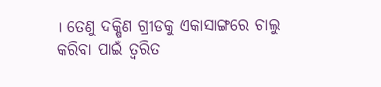। ତେଣୁ ଦକ୍ଷିଣ ଗ୍ରୀଡକୁ ଏକାସାଙ୍ଗରେ ଚାଲୁ କରିବା ପାଇଁ ତ୍ୱରିତ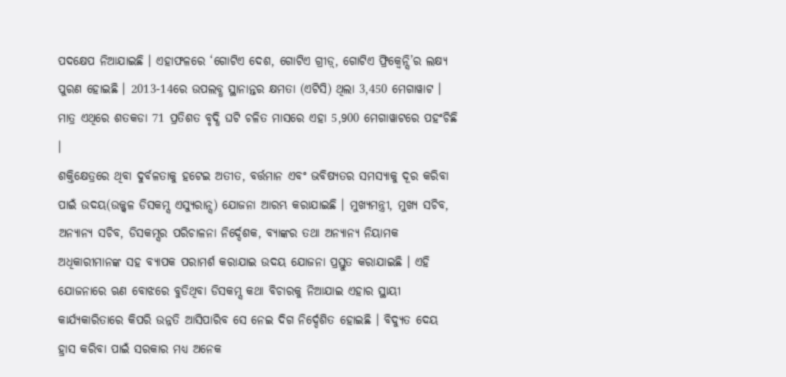ପଦକ୍ଷେପ ନିଆଯାଇଛି । ଏହାଫଳରେ ‘ଗୋଟିଏ ଦେଶ, ଗୋଟିଏ ଗ୍ରୀଡ଼୍, ଗୋଟିଏ ଫ୍ରିକ୍ୱେନ୍ସି’ର ଲକ୍ଷ୍ୟ ପୁରଣ ହୋଇଛି । 2013-14ରେ ଉପଲବ୍ଧ ସ୍ଥାନାନ୍ତର କ୍ଷମତା (ଏଟିସି) ଥିଲା 3,450 ମେଗାୱାଟ । ମାତ୍ର ଏଥିରେ ଶତକଡା 71 ପ୍ରତିଶତ ବୃଦ୍ଧି ଘଟି ଚଳିତ ମାସରେ ଏହା 5,900 ମେଗାୱାଟରେ ପହଂଚିଛି ।
ଶକ୍ତିକ୍ଷେତ୍ରରେ ଥିବା ଦୁର୍ବଳତାକୁ ହଟେଇ ଅତୀତ, ବର୍ତ୍ତମାନ ଏବଂ ଭବିଷ୍ୟତର ସମସ୍ୟାକୁ ଦୂର କରିବା ପାଇଁ ଉଦୟ(ଉଜ୍ଜ୍ୱଳ ଡିସକମ୍ସ ଏସ୍ୟୁରାନ୍ସ) ଯୋଜନା ଆରମ୍ଭ କରାଯାଇଛି । ମୁଖ୍ୟମନ୍ତ୍ରୀ, ମୁଖ୍ୟ ସଚିବ, ଅନ୍ୟାନ୍ୟ ସଚିବ, ଡିସକମ୍ସର ପରିଚାଳନା ନିର୍ଦ୍ଦେଶକ, ବ୍ୟାଙ୍କର ତଥା ଅନ୍ୟାନ୍ୟ ନିୟାମକ ଅଧିକାରୀମାନଙ୍କ ସହ ବ୍ୟାପକ ପରାମର୍ଶ କରାଯାଇ ଉଦୟ ଯୋଜନା ପ୍ରସ୍ତୁତ କରାଯାଇଛି । ଏହି ଯୋଜନାରେ ଋଣ ବୋଝରେ ବୁଡିଥିବା ଡିସକମ୍ସ କଥା ବିଚାରକୁ ନିଆଯାଇ ଏହାର ସ୍ଥାୟୀ କାର୍ଯ୍ୟକାରିତାରେ କିପରି ଉନ୍ନତି ଆସିପାରିବ ସେ ନେଇ ଦିଗ ନିର୍ଦ୍ଦେଶିତ ହୋଇଛି । ବିଦ୍ୟୁତ ଦେୟ ହ୍ରାସ କରିବା ପାଇଁ ସରକାର ମଧ୍ୟ ଅନେକ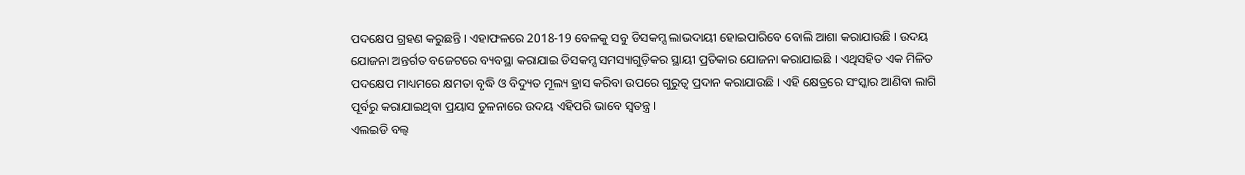ପଦକ୍ଷେପ ଗ୍ରହଣ କରୁଛନ୍ତି । ଏହାଫଳରେ 2018-19 ବେଳକୁ ସବୁ ଡିସକମ୍ସ ଲାଭଦାୟୀ ହୋଇପାରିବେ ବୋଲି ଆଶା କରାଯାଉଛି । ଉଦୟ ଯୋଜନା ଅନ୍ତର୍ଗତ ବଜେଟରେ ବ୍ୟବସ୍ଥା କରାଯାଇ ଡିସକମ୍ସ ସମସ୍ୟାଗୁଡ଼ିକର ସ୍ଥାୟୀ ପ୍ରତିକାର ଯୋଜନା କରାଯାଇଛି । ଏଥିସହିତ ଏକ ମିଳିତ ପଦକ୍ଷେପ ମାଧ୍ୟମରେ କ୍ଷମତା ବୃଦ୍ଧି ଓ ବିଦ୍ୟୁତ ମୂଲ୍ୟ ହ୍ରାସ କରିବା ଉପରେ ଗୁରୁତ୍ୱ ପ୍ରଦାନ କରାଯାଉଛି । ଏହି କ୍ଷେତ୍ରରେ ସଂସ୍କାର ଆଣିବା ଲାଗି ପୂର୍ବରୁ କରାଯାଇଥିବା ପ୍ରୟାସ ତୁଳନାରେ ଉଦୟ ଏହିପରି ଭାବେ ସ୍ୱତନ୍ତ୍ର ।
ଏଲଇଡି ବଲ୍ବ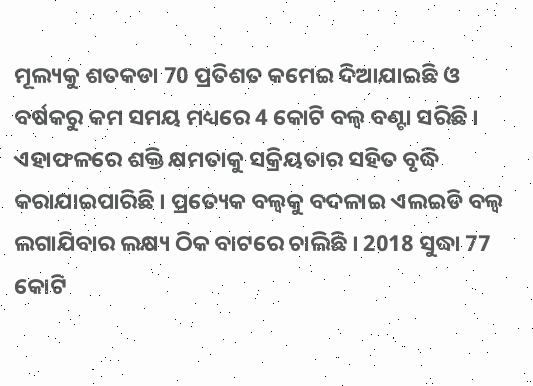ମୂଲ୍ୟକୁ ଶତକଡା 70 ପ୍ରତିଶତ କମେଇ ଦିଆଯାଇଛି ଓ ବର୍ଷକରୁ କମ ସମୟ ମଧ୍ୟରେ 4 କୋଟି ବଲ୍ବ ବଣ୍ଟା ସରିଛି । ଏହାଫଳରେ ଶକ୍ତି କ୍ଷମତାକୁ ସକ୍ରିୟତାର ସହିତ ବୃଦ୍ଧି କରାଯାଇପାରିଛି । ପ୍ରତ୍ୟେକ ବଲ୍ବକୁ ବଦଳାଇ ଏଲଇଡି ବଲ୍ବ ଲଗାଯିବାର ଲକ୍ଷ୍ୟ ଠିକ ବାଟରେ ଚାଲିଛି । 2018 ସୁଦ୍ଧା 77 କୋଟି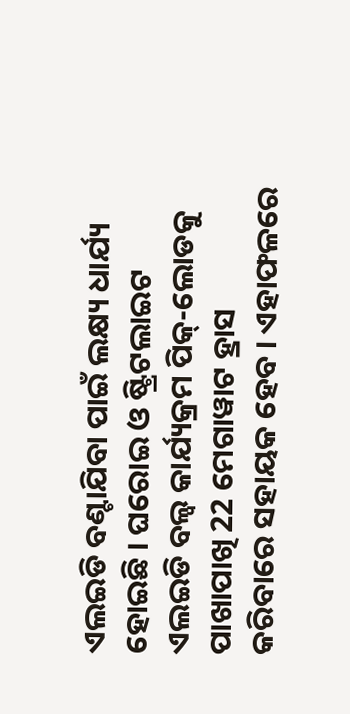ଏଲଇଡି ବଣ୍ଟାଯିବା ପାଇଁ ଲକ୍ଷ୍ୟ ଧାର୍ଯ୍ୟ ହୋଇଛି । ଘରୋଇ ଓ ଷ୍ଟ୍ରିଟଲାଇଟ ଏଲଇଡି ବଲ୍ବ କାର୍ଯ୍ୟକ୍ରମ ପିକ୍-ଲୋଡକୁ ପାଖାପାଖି 22 ମେଗାୱାଟ ହ୍ରାସ କରିବାରେ ସହାୟକ ହେବ । ଏହାଫଳରେ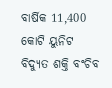ବାର୍ଷିକ 11,400 କୋଟି ୟୁନିଟ ବିଦ୍ୟୁତ ଶକ୍ତି ବଂଚିବ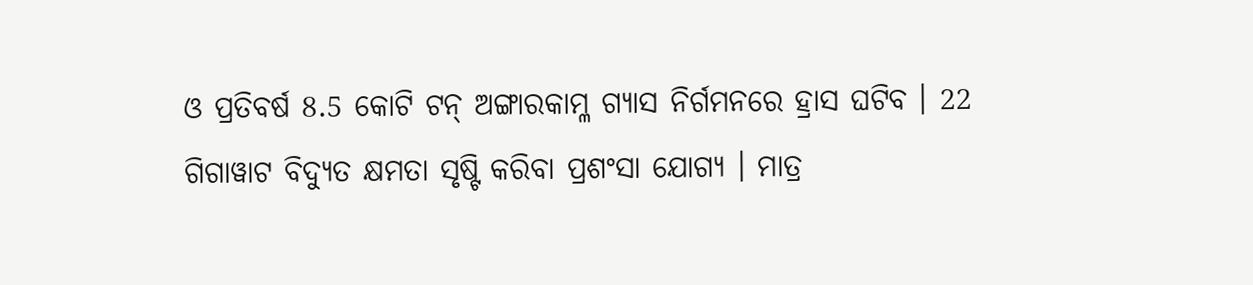ଓ ପ୍ରତିବର୍ଷ 8.5 କୋଟି ଟନ୍ ଅଙ୍ଗାରକାମ୍ଳ ଗ୍ୟାସ ନିର୍ଗମନରେ ହ୍ରାସ ଘଟିବ । 22 ଗିଗାୱାଟ ବିଦ୍ୟୁତ କ୍ଷମତା ସୃଷ୍ଟି କରିବା ପ୍ରଶଂସା ଯୋଗ୍ୟ । ମାତ୍ର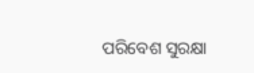ପରିବେଶ ସୁରକ୍ଷା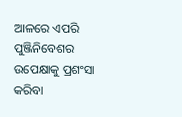ଆଳରେ ଏପରି ପୁଞ୍ଜିନିବେଶର ଉପେକ୍ଷାକୁ ପ୍ରଶଂସା କରିବା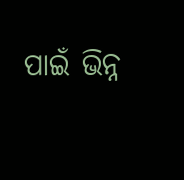ପାଇଁ ଭିନ୍ନ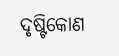ଦୃଷ୍ଟିକୋଣ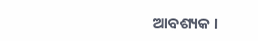ଆବଶ୍ୟକ ।